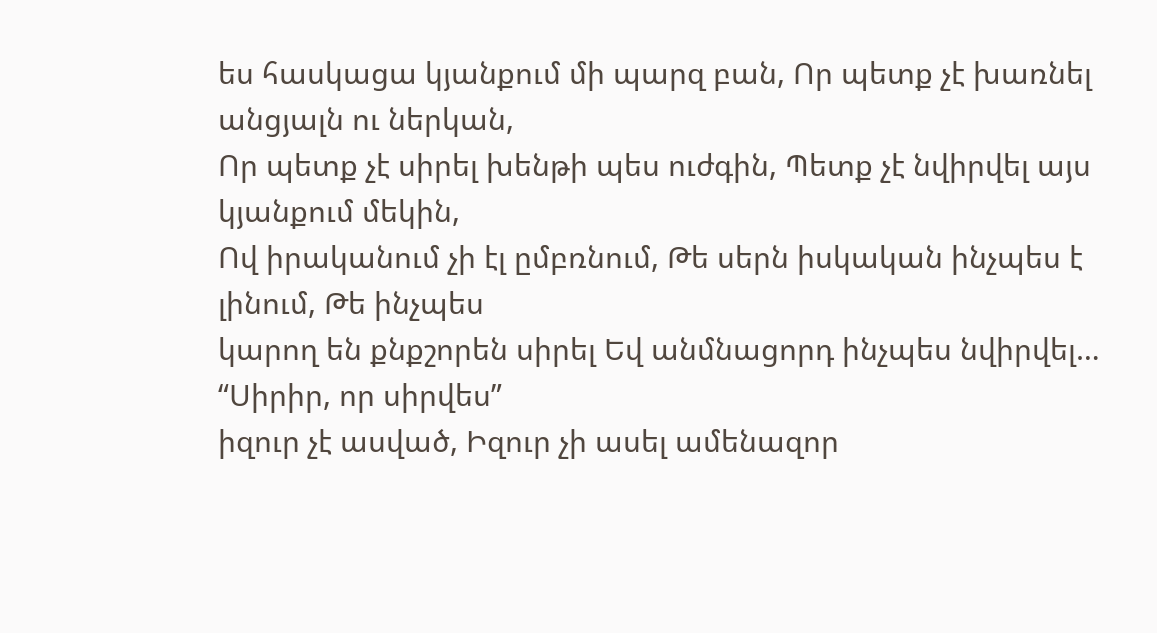ես հասկացա կյանքում մի պարզ բան, Որ պետք չէ խառնել անցյալն ու ներկան,
Որ պետք չէ սիրել խենթի պես ուժգին, Պետք չէ նվիրվել այս կյանքում մեկին,
Ով իրականում չի էլ ըմբռնում, Թե սերն իսկական ինչպես է լինում, Թե ինչպես
կարող են քնքշորեն սիրել Եվ անմնացորդ ինչպես նվիրվել… “Սիրիր, որ սիրվես”
իզուր չէ ասված, Իզուր չի ասել ամենազոր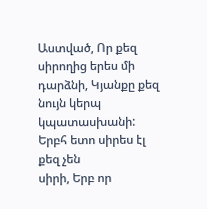Աստված, Որ քեզ սիրողից երես մի
դարձնի, Կյանքը քեզ նույն կերպ կպատասխանի: Երբհ ետո սիրես էլ քեզ չեն
սիրի, Երբ որ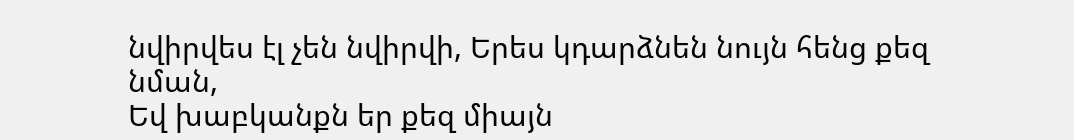նվիրվես էլ չեն նվիրվի, Երես կդարձնեն նույն հենց քեզ նման,
Եվ խաբկանքն եր քեզ միայն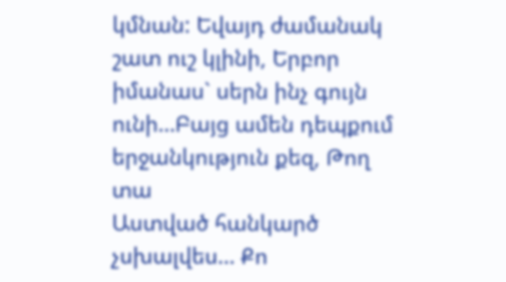կմնան: Եվայդ ժամանակ շատ ուշ կլինի, Երբոր
իմանաս` սերն ինչ գույն ունի…Բայց ամեն դեպքում երջանկություն քեզ, Թող տա
Աստված հանկարծ չսխալվես… Քո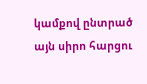կամքով ընտրած այն սիրո հարցու